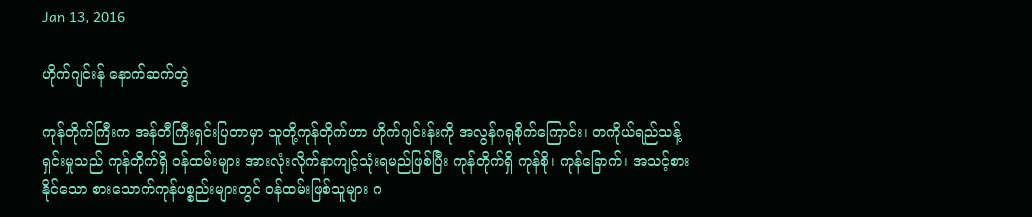Jan 13, 2016

ဟိုက်ဂျင်းန် နောက်ဆက်တွဲ

ကုန်တိုက်ကြီးက အန်တီကြီးရှင်းပြတာမှာ သူတို့ကုန်တိုက်ဟာ ဟိုက်ဂျင်းန်းကို အလွန်ဂရုစိုက်ကြောင်း၊ တကိုယ်ရည်သန့်ရှင်းမှုသည် ကုန်တိုက်ရှိ ဝန်ထမ်းများ အားလုံးလိုက်နာကျင့်သုံးရမည်ဖြစ်ပြီး ကုန်တိုက်ရှိ ကုန်စို၊ ကုန်ခြောက်၊ အသင့်စားနိုင်သော စားသောက်ကုန်ပစ္စည်းများတွင် ဝန်ထမ်းဖြစ်သူများ ဂ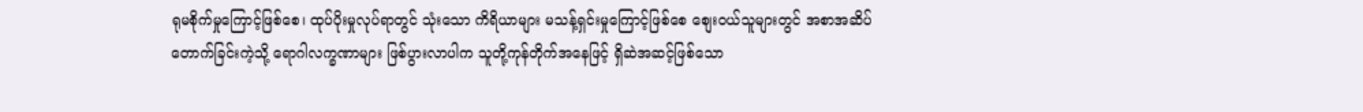ရုမစိုက်မှုကြောင့်ဖြစ်စေ၊ ထုပ်ပိုးမှုလုပ်ရာတွင် သုံးသော ကိရိယာများ မသန့်ရှင်းမှုကြောင့်ဖြစ်စေ စျေးဝယ်သူများတွင် အစာအဆိပ်တောက်ခြင်းကဲ့သို့ ရောဂါလက္ခဏာများ ဖြစ်ပွားလာပါက သူတို့ကုန်တိုက်အနေဖြင့် ရှိဆဲအဆင့်ဖြစ်သော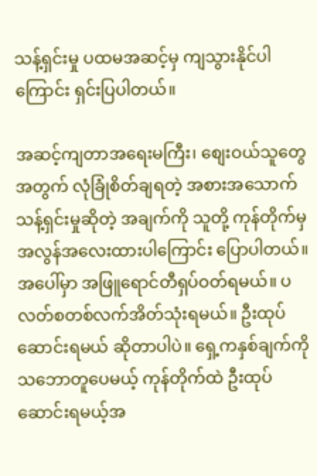သန့်ရှင်းမှု ပထမအဆင့်မှ ကျသွားနိုင်ပါကြောင်း ရှင်းပြပါတယ်။

အဆင့်ကျတာအရေးမကြီး၊ စျေးဝယ်သူတွေ အတွက် လုံခြုံစိတ်ချရတဲ့ အစားအသောက် သန့်ရှင်းမှုဆိုတဲ့ အချက်ကို သူတို့ ကုန်တိုက်မှ အလွန်အလေးထားပါကြောင်း ပြောပါတယ်။ အပေါ်မှာ အဖြူရောင်တီရှပ်ဝတ်ရမယ်။ ပလတ်စတစ်လက်အိတ်သုံးရမယ်။ ဦးထုပ်ဆောင်းရမယ် ဆိုတာပါပဲ။ ရှေ့ကနှစ်ချက်ကို သဘောတူပေမယ့် ကုန်တိုက်ထဲ ဦးထုပ်ဆောင်းရမယ့်အ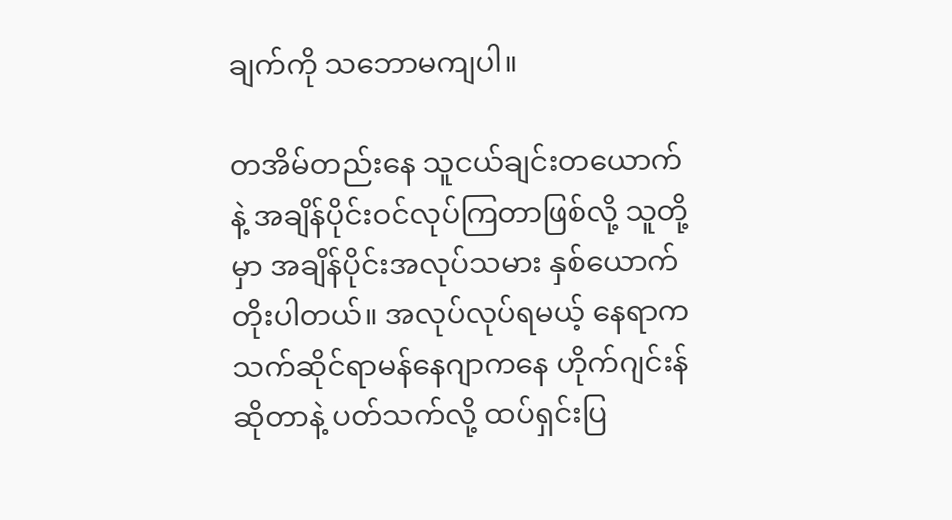ချက်ကို သဘောမကျပါ။

တအိမ်တည်းနေ သူငယ်ချင်းတယောက်နဲ့ အချိန်ပိုင်းဝင်လုပ်ကြတာဖြစ်လို့ သူတို့မှာ အချိန်ပိုင်းအလုပ်သမား နှစ်ယောက်တိုးပါတယ်။ အလုပ်လုပ်ရမယ့် နေရာက သက်ဆိုင်ရာမန်နေဂျာကနေ ဟိုက်ဂျင်းန်ဆိုတာနဲ့ ပတ်သက်လို့ ထပ်ရှင်းပြ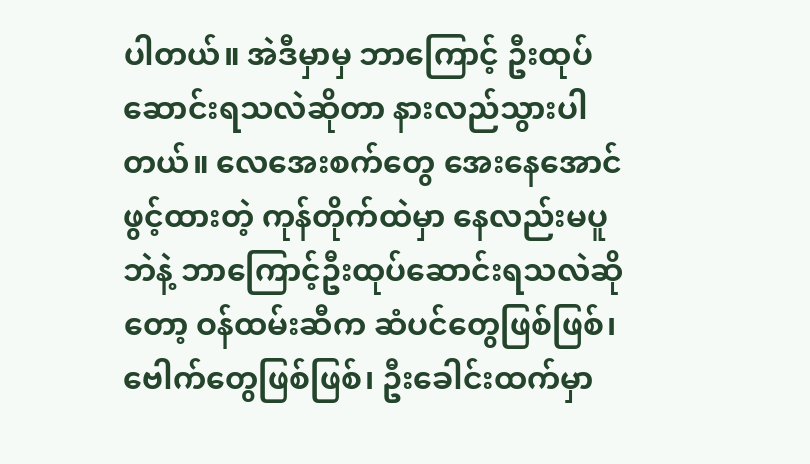ပါတယ်။ အဲဒီမှာမှ ဘာကြောင့် ဦးထုပ်ဆောင်းရသလဲဆိုတာ နားလည်သွားပါတယ်။ လေအေးစက်တွေ အေးနေအောင်ဖွင့်ထားတဲ့ ကုန်တိုက်ထဲမှာ နေလည်းမပူဘဲနဲ့ ဘာကြောင့်ဦးထုပ်ဆောင်းရသလဲဆိုတော့ ဝန်ထမ်းဆီက ဆံပင်တွေဖြစ်ဖြစ်၊ ဗေါက်တွေဖြစ်ဖြစ်၊ ဦးခေါင်းထက်မှာ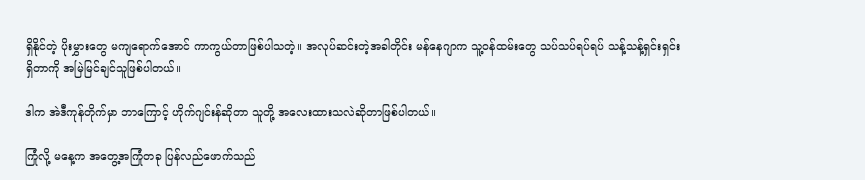ရှိနိုင်တဲ့ ပိုးမွှားတွေ မကျရောက်အောင် ကာကွယ်တာဖြစ်ပါသတဲ့။ အလုပ်ဆင်းတဲ့အခါတိုင်း မန်နေဂျာက သူ့ဝန်ထမ်းတွေ သပ်သပ်ရပ်ရပ် သန့်သန့်ရှင်းရှင်းရှိတာကို အမြဲမြင်ချင်သူဖြစ်ပါတယ်။

ဒါက အဲဒီကုန်တိုက်မှာ ဘာကြောင့် ဟိုက်ဂျင်းန်ဆိုတာ သူတို့ အလေးထားသလဲဆိုတာဖြစ်ပါတယ်။

ကြုံလို့ မနေ့က အတွေ့အကြုံတခု ပြန်လည်ဖောက်သည်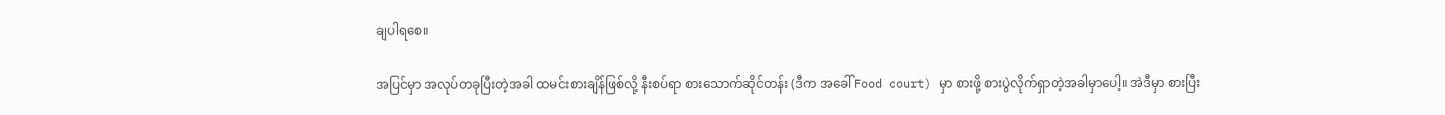ချပါရစေ။

အပြင်မှာ အလုပ်တခုပြီးတဲ့အခါ ထမင်းစားချိန်ဖြစ်လို့ နီးစပ်ရာ စားသောက်ဆိုင်တန်း (ဒီက အခေါ် Food court) မှာ စားဖို့ စားပွဲလိုက်ရှာတဲ့အခါမှာပေါ့။ အဲဒီမှာ စားပြီး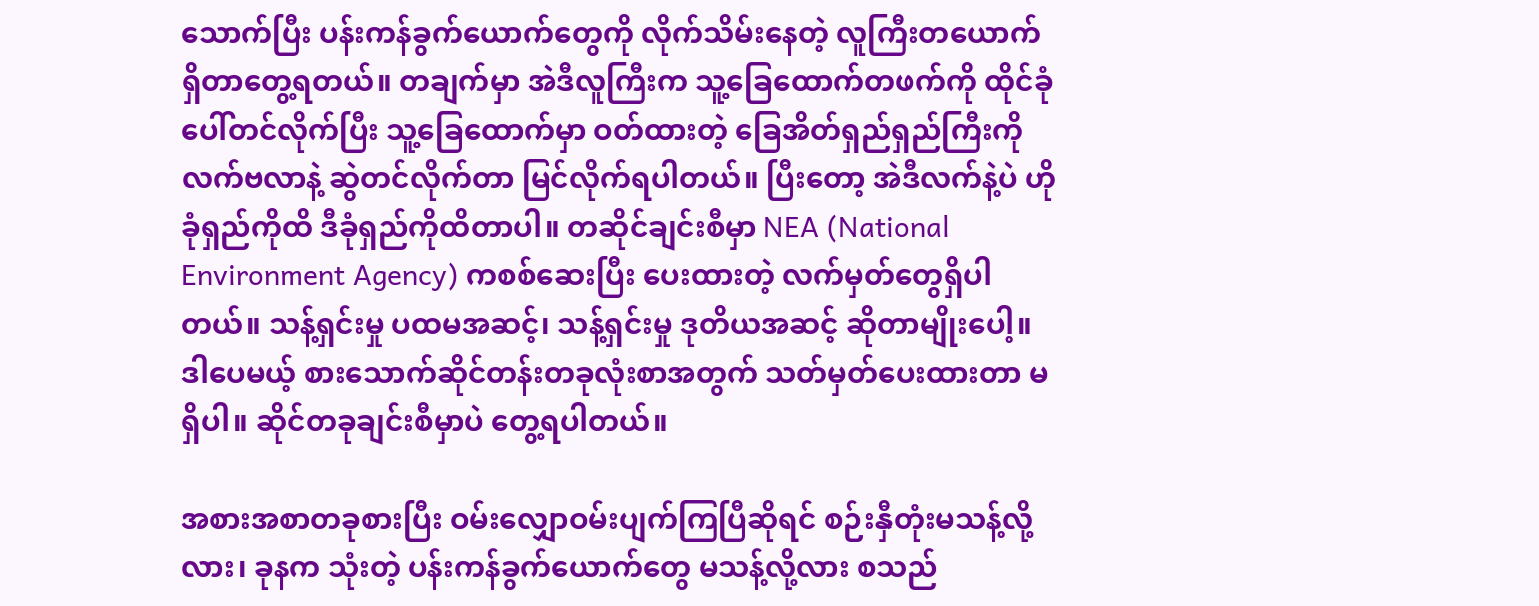သောက်ပြီး ပန်းကန်ခွက်ယောက်တွေကို လိုက်သိမ်းနေတဲ့ လူကြီးတယောက်ရှိတာတွေ့ရတယ်။ တချက်မှာ အဲဒီလူကြီးက သူ့ခြေထောက်တဖက်ကို ထိုင်ခုံပေါ်တင်လိုက်ပြီး သူ့ခြေထောက်မှာ ဝတ်ထားတဲ့ ခြေအိတ်ရှည်ရှည်ကြီးကို လက်ဗလာနဲ့ ဆွဲတင်လိုက်တာ မြင်လိုက်ရပါတယ်။ ပြီးတော့ အဲဒီလက်နဲ့ပဲ ဟိုခုံရှည်ကိုထိ ဒီခုံရှည်ကိုထိတာပါ။ တဆိုင်ချင်းစီမှာ NEA (National Environment Agency) ကစစ်ဆေးပြီး ပေးထားတဲ့ လက်မှတ်တွေရှိပါတယ်။ သန့်ရှင်းမှု ပထမအဆင့်၊ သန့်ရှင်းမှု ဒုတိယအဆင့် ဆိုတာမျိုးပေါ့။ ဒါပေမယ့် စားသောက်ဆိုင်တန်းတခုလုံးစာအတွက် သတ်မှတ်ပေးထားတာ မရှိပါ။ ဆိုင်တခုချင်းစီမှာပဲ တွေ့ရပါတယ်။

အစားအစာတခုစားပြီး ဝမ်းလျှောဝမ်းပျက်ကြပြီဆိုရင် စဉ်းနှီတုံးမသန့်လို့လား၊ ခုနက သုံးတဲ့ ပန်းကန်ခွက်ယောက်တွေ မသန့်လို့လား စသည်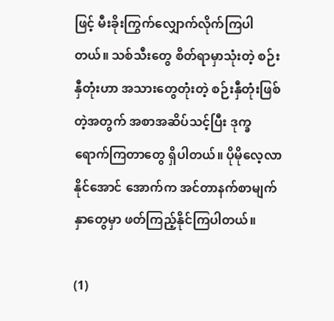ဖြင့် မီးခိုးကြွက်လျှောက်လိုက်ကြပါတယ်။ သစ်သီးတွေ စိတ်ရာမှာသုံးတဲ့ စဉ်းနှီတုံးဟာ အသားတွေတုံးတဲ့ စဉ်းနှီတုံးဖြစ်တဲ့အတွက် အစာအဆိပ်သင့်ပြီး ဒုက္ခရောက်ကြတာတွေ ရှိပါတယ်။ ပိုမိုလေ့လာနိုင်အောင် အောက်က အင်တာနက်စာမျက်နှာတွေမှာ ဖတ်ကြည့်နိုင်ကြပါတယ်။

(1)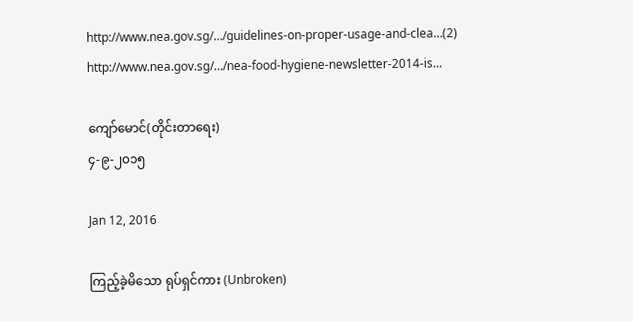http://www.nea.gov.sg/…/guidelines-on-proper-usage-and-clea…(2) http://www.nea.gov.sg/…/nea-food-hygiene-newsletter-2014-is…

ကျော်မောင်(တိုင်းတာရေး)
၄-၉-၂၀၁၅

Jan 12, 2016

ကြည့်ခဲ့မိသော ရုပ်ရှင်ကား (Unbroken)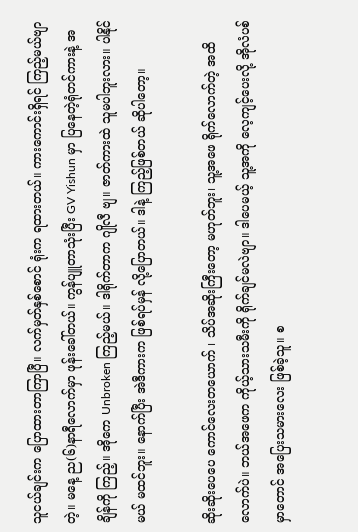သူငယ်ချင်းက ပြောထားတာကြာပြီ။ လက်မှတ်နှစ်စောင် ရုံးက ရထားတယ်။ ကားကောင်းရှိရင် ကြည့်မယ်ဗျာတဲ့။ မနေ့ ည(၆)နာရီလောက်မှာ ဖုန်းခေါ်တယ်။ ကွန်ပျူတာသုံးပြီး GV Yishun မှာ ပြနေတဲ့ရုံတင်ကားနဲ့ အချိန်ကို ကြည့်။ အိုကေ Unbroken ကြည့်မယ်။ ဒါရိုက်တာက ဂျိုလီ ဗျ။ ဇာတ်ကားထဲ သူမပါဘူးလား။ ပါနိုင်မယ် မထင်ဘူး။ နောက်ပြီး အဲဒီကားက ဖြစ်ရပ်မှန် လို့ပြောတယ်။ ဒါနဲ့ ကြည့်ဖြစ်တယ် ဆိုပါတော့။

ဆိုးဆိုးပေပေ ကောင်လေးတယောက် ၊ သိပ်အဆိုးကြီးတော့ မဟုတ်ဘူး၊ သူ့အဖေ ရိုက်လောက်တဲ့ အထိလောက်ပဲ။ ဘယ်အဖေက ကိုယ့်သားသမီးကို ရိုက်ချင်မလဲဗျာ။ ဒါပေမယ့် သူ့အကို လေ့ကျင့်ပေးလို့ အိုလံပစ်မှာတောင် အပြေးသမားလေး ဖြစ်ခဲ့သူ။ စ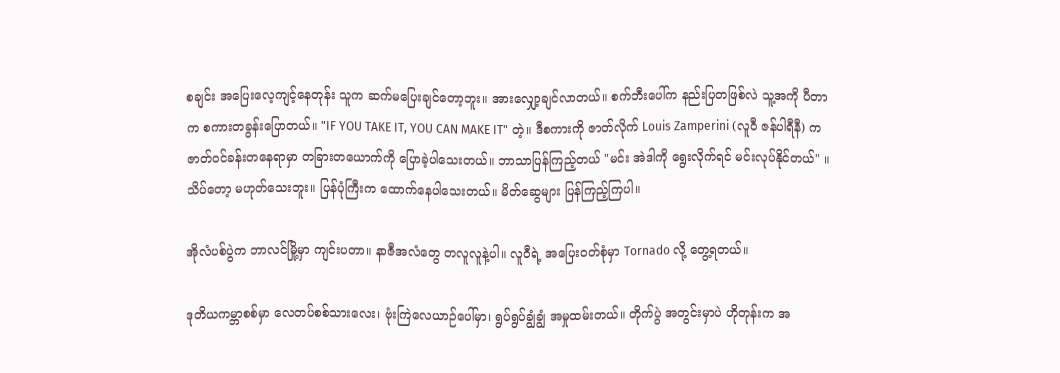စချင်း အပြေးလေ့ကျင့်နေတုန်း သူက ဆက်မပြေးချင်တော့ဘူး။ အားလျှော့ချင်လာတယ်။ စက်ဘီးပေါ်က နည်းပြတဖြစ်လဲ သူ့အကို ပီတာ က စကားတခွန်းပြောတယ်။ "IF YOU TAKE IT, YOU CAN MAKE IT" တဲ့။ ဒီစကားကို ဇာတ်လိုက် Louis Zamperini (လူဝီ ဇန်ပါရီနီ) က ဇာတ်ဝင်ခန်းတနေရာမှာ တခြားတယောက်ကို ပြောခဲ့ပါသေးတယ်။ ဘာသာပြန်ကြည့်တယ် "မင်း အဲဒါကို ရွေးလိုက်ရင် မင်းလုပ်နိုင်တယ်" ။ သိပ်တော့ မဟုတ်သေးဘူး။ ပြန်ပုံကြီးက ထောက်နေပါသေးတယ်။ မိတ်ဆွေများ ပြန်ကြည့်ကြပါ။

အိုလံပစ်ပွဲက ဘာလင်မြို့မှာ ကျင်းပတာ။ နာဇီအလံတွေ တလူလူနဲ့ပါ။ လူဝီရဲ့ အပြေးဝတ်စုံမှာ Tornado လို့ တွေ့ရတယ်။

ဒုတိယကမ္ဘာစစ်မှာ လေတပ်စစ်သားလေး၊ ဗုံးကြဲလေယာဉ်ပေါ်မှာ၊ ရွပ်ရွပ်ချွံချွံ အမှုထမ်းတယ်။ တိုက်ပွဲ အတွင်းမှာပဲ ဟိုတုန်းက အ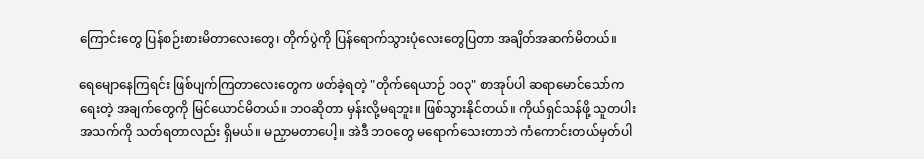ကြောင်းတွေ ပြန်စဉ်းစားမိတာလေးတွေ၊ တိုက်ပွဲကို ပြန်ရောက်သွားပုံလေးတွေပြတာ အချိတ်အဆက်မိတယ်။

ရေမျောနေကြရင်း ဖြစ်ပျက်ကြတာလေးတွေက ဖတ်ခဲ့ရတဲ့ "တိုက်ရေယာဉ် ၁၀၃" စာအုပ်ပါ ဆရာမောင်သော်က ရေးတဲ့ အချက်တွေကို မြင်ယောင်မိတယ်။ ဘဝဆိုတာ မှန်းလို့မရဘူး။ ဖြစ်သွားနိုင်တယ်။ ကိုယ်ရှင်သန်ဖို့ သူတပါးအသက်ကို သတ်ရတာလည်း ရှိမယ်။ မညှာမတာပေါ့။ အဲဒီ ဘဝတွေ မရောက်သေးတာဘဲ ကံကောင်းတယ်မှတ်ပါ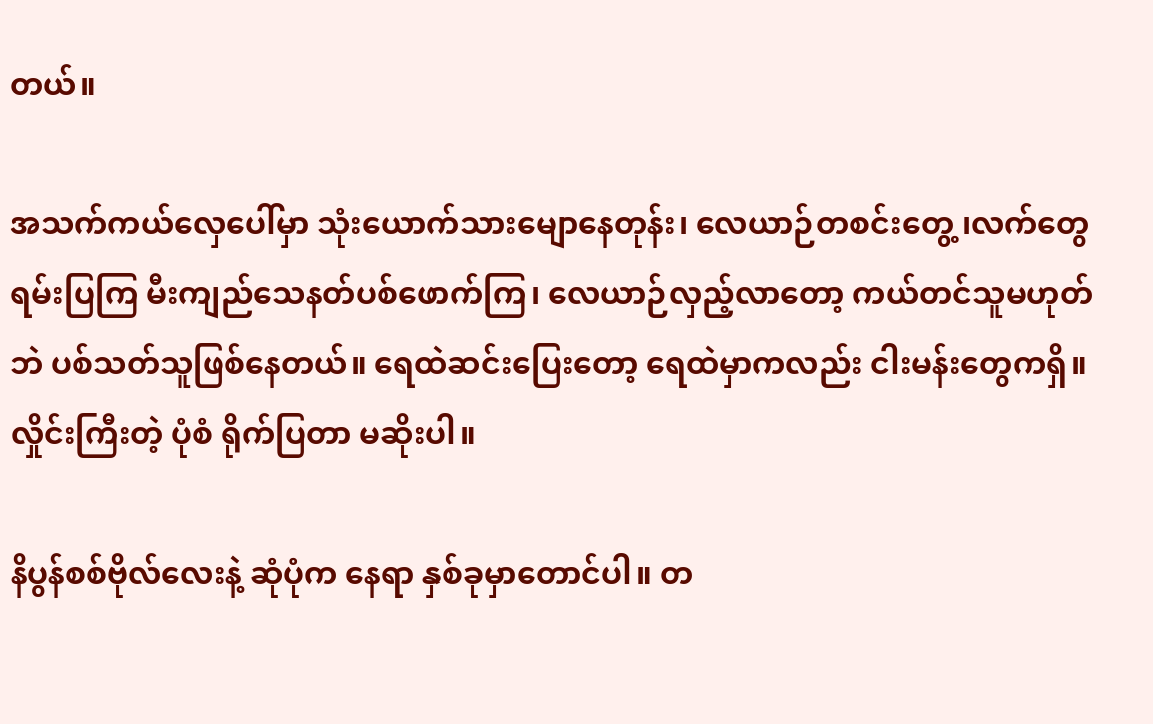တယ်။

အသက်ကယ်လှေပေါ်မှာ သုံးယောက်သားမျောနေတုန်း၊ လေယာဉ်တစင်းတွေ့ ၊လက်တွေ ရမ်းပြကြ မီးကျည်သေနတ်ပစ်ဖောက်ကြ၊ လေယာဉ်လှည့်လာတော့ ကယ်တင်သူမဟုတ်ဘဲ ပစ်သတ်သူဖြစ်နေတယ်။ ရေထဲဆင်းပြေးတော့ ရေထဲမှာကလည်း ငါးမန်းတွေကရှိ။ လှိုင်းကြီးတဲ့ ပုံစံ ရိုက်ပြတာ မဆိုးပါ။

နိပွန်စစ်ဗိုလ်လေးနဲ့ ဆုံပုံက နေရာ နှစ်ခုမှာတောင်ပါ။ တ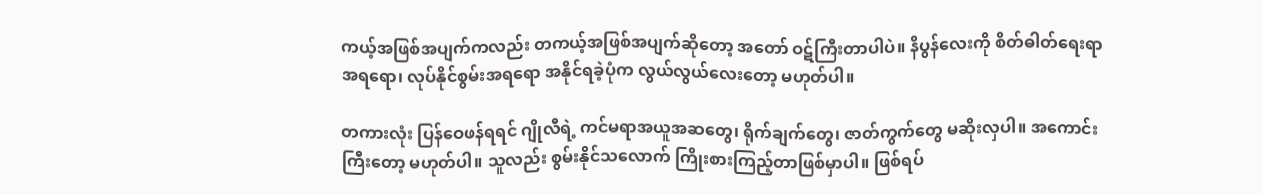ကယ့်အဖြစ်အပျက်ကလည်း တကယ့်အဖြစ်အပျက်ဆိုတော့ အတော် ဝဋ်ကြီးတာပါပဲ။ နိပွန်လေးကို စိတ်ဓါတ်ရေးရာအရရော၊ လုပ်နိုင်စွမ်းအရရော အနိုင်ရခဲ့ပုံက လွယ်လွယ်လေးတော့ မဟုတ်ပါ။

တကားလုံး ပြန်ဝေဖန်ရရင် ဂျိုလီရဲ့ ကင်မရာအယူအဆတွေ၊ ရိုက်ချက်တွေ၊ ဇာတ်ကွက်တွေ မဆိုးလှပါ။ အကောင်းကြီးတော့ မဟုတ်ပါ။ သူလည်း စွမ်းနိုင်သလောက် ကြိုးစားကြည့်တာဖြစ်မှာပါ။ ဖြစ်ရပ်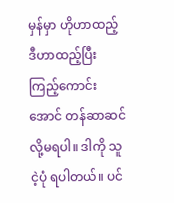မှန်မှာ ဟိုဟာထည့် ဒီဟာထည့်ပြီး ကြည့်ကောင်းအောင် တန်ဆာဆင်လို့မရပါ။ ဒါကို သူငဲ့ပုံ ရပါတယ်။ ပင်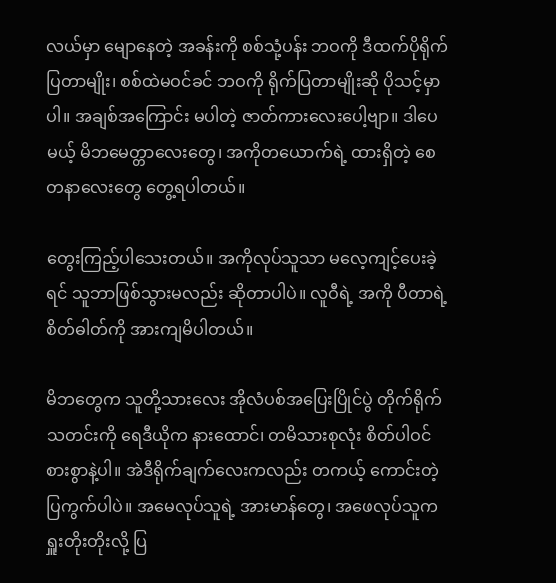လယ်မှာ မျောနေတဲ့ အခန်းကို စစ်သုံ့ပန်း ဘဝကို ဒီထက်ပိုရိုက်ပြတာမျိုး၊ စစ်ထဲမဝင်ခင် ဘဝကို ရိုက်ပြတာမျိုးဆို ပိုသင့်မှာပါ။ အချစ်အကြောင်း မပါတဲ့ ဇာတ်ကားလေးပေါ့ဗျာ။ ဒါပေမယ့် မိဘမေတ္တာလေးတွေ၊ အကိုတယောက်ရဲ့ ထားရှိတဲ့ စေတနာလေးတွေ တွေ့ရပါတယ်။

တွေးကြည့်ပါသေးတယ်။ အကိုလုပ်သူသာ မလေ့ကျင့်ပေးခဲ့ရင် သူဘာဖြစ်သွားမလည်း ဆိုတာပါပဲ။ လူဝီရဲ့ အကို ပီတာရဲ့ စိတ်ဓါတ်ကို အားကျမိပါတယ်။

မိဘတွေက သူတို့သားလေး အိုလံပစ်အပြေးပြိုင်ပွဲ တိုက်ရိုက်သတင်းကို ရေဒီယိုက နားထောင်၊ တမိသားစုလုံး စိတ်ပါဝင်စားစွာနဲ့ပါ။ အဲဒီရိုက်ချက်လေးကလည်း တကယ့် ကောင်းတဲ့ ပြကွက်ပါပဲ။ အမေလုပ်သူရဲ့ အားမာန်တွေ၊ အဖေလုပ်သူက ရှူးတိုးတိုးလို့ ပြ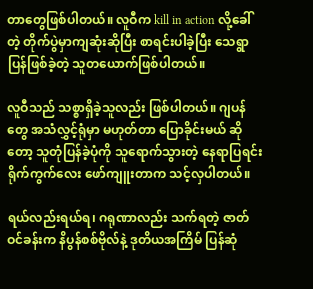တာတွေဖြစ်ပါတယ်။ လူဝီက kill in action လို့ခေါ်တဲ့ တိုက်ပွဲမှာကျဆုံးဆိုပြီး စာရင်းပါခဲ့ပြီး သေရွာပြန်ဖြစ်ခဲ့တဲ့ သူတယောက်ဖြစ်ပါတယ်။

လူဝီသည် သစ္စာရှိခဲ့သူလည်း ဖြစ်ပါတယ်။ ဂျပန်တွေ အသံလွှင့်ရုံမှာ မဟုတ်တာ ပြောခိုင်းမယ် ဆိုတော့ သူတုံပြန်ခဲ့ပုံကို သူရောက်သွားတဲ့ နေရာပြရင်း ရိုက်ကွက်လေး ဖော်ကျူးတာက သင့်လှပါတယ်။

ရယ်လည်းရယ်ရ၊ ဂရုဏာလည်း သက်ရတဲ့ ဇာတ်ဝင်ခန်းက နိပွန်စစ်ဗိုလ်နဲ့ ဒုတိယအကြိမ် ပြန်ဆုံ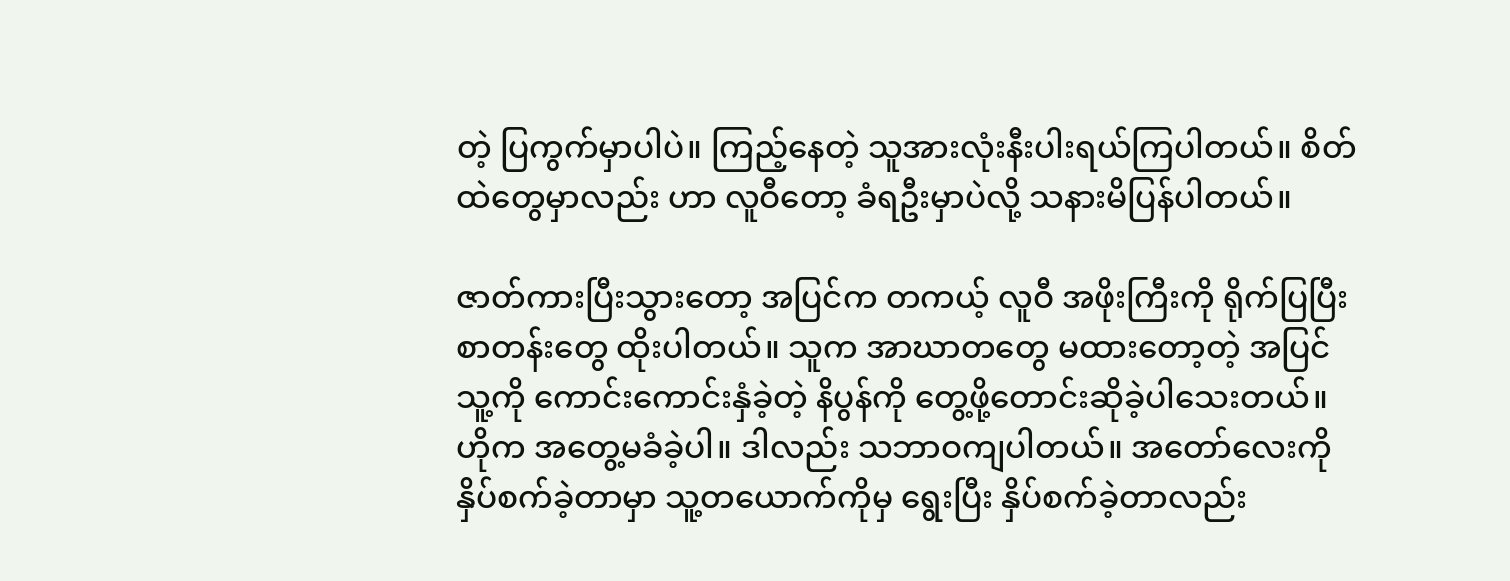တဲ့ ပြကွက်မှာပါပဲ။ ကြည့်နေတဲ့ သူအားလုံးနီးပါးရယ်ကြပါတယ်။ စိတ်ထဲတွေမှာလည်း ဟာ လူဝီတော့ ခံရဦးမှာပဲလို့ သနားမိပြန်ပါတယ်။

ဇာတ်ကားပြီးသွားတော့ အပြင်က တကယ့် လူဝီ အဖိုးကြီးကို ရိုက်ပြပြီး စာတန်းတွေ ထိုးပါတယ်။ သူက အာဃာတတွေ မထားတော့တဲ့ အပြင် သူ့ကို ကောင်းကောင်းနှံခဲ့တဲ့ နိပွန်ကို တွေ့ဖို့တောင်းဆိုခဲ့ပါသေးတယ်။ ဟိုက အတွေ့မခံခဲ့ပါ။ ဒါလည်း သဘာဝကျပါတယ်။ အတော်လေးကို နှိပ်စက်ခဲ့တာမှာ သူ့တယောက်ကိုမှ ရွေးပြီး နှိပ်စက်ခဲ့တာလည်း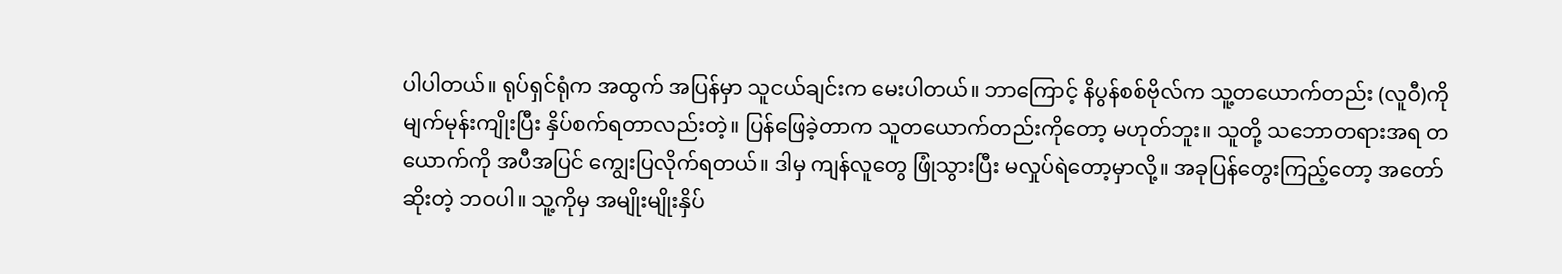ပါပါတယ်။ ရုပ်ရှင်ရုံက အထွက် အပြန်မှာ သူငယ်ချင်းက မေးပါတယ်။ ဘာကြောင့် နိပွန်စစ်ဗိုလ်က သူ့တယောက်တည်း (လူဝီ)ကို မျက်မုန်းကျိုးပြီး နှိပ်စက်ရတာလည်းတဲ့။ ပြန်ဖြေခဲ့တာက သူတယောက်တည်းကိုတော့ မဟုတ်ဘူး။ သူတို့ သဘောတရားအရ တယောက်ကို အပီအပြင် ကျွေးပြလိုက်ရတယ်။ ဒါမှ ကျန်လူတွေ ဖြုံသွားပြီး မလှုပ်ရဲတော့မှာလို့။ အခုပြန်တွေးကြည့်တော့ အတော်ဆိုးတဲ့ ဘဝပါ။ သူ့ကိုမှ အမျိုးမျိုးနှိပ်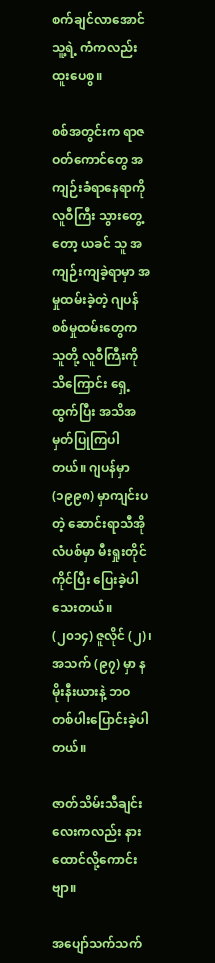စက်ချင်လာအောင် သူ့ရဲ့ ကံကလည်း ထူးပေစွ။

စစ်အတွင်းက ရာဇဝတ်ကောင်တွေ အကျဉ်းခံရာနေရာကို လူဝီကြီး သွားတွေ့တော့ ယခင် သူ အကျဉ်းကျခဲ့ရာမှာ အမှုထမ်းခဲ့တဲ့ ဂျပန်စစ်မှုထမ်းတွေက သူတို့ လူဝီကြီးကို သိကြောင်း ရှေ့ထွက်ပြီး အသိအမှတ်ပြုကြပါတယ်။ ဂျပန်မှာ (၁၉၉၈) မှာကျင်းပတဲ့ ဆောင်းရာသီအိုလံပစ်မှာ မီးရှုးတိုင်ကိုင်ပြီး ပြေးခဲ့ပါသေးတယ်။ (၂၀၁၄) ဇူလိုင် (၂)၊ အသက် (၉၇) မှာ နမိုးနီးယားနဲ့ ဘဝတစ်ပါးပြောင်းခဲ့ပါတယ်။

ဇာတ်သိမ်းသီချင်းလေးကလည်း နားထောင်လို့ကောင်းဗျာ။

အပျော်သက်သက်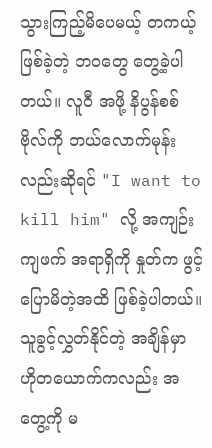သွားကြည့်မိပေမယ့် တကယ့်ဖြစ်ခဲ့တဲ့ ဘဝတွေ တွေ့ခဲ့ပါတယ်။ လူဝီ အဖို့ နိပွန်စစ်ဗိုလ်ကို ဘယ်လောက်မုန်းလည်းဆိုရင် "I want to kill him" လို့ အကျဉ်းကျဖက် အရာရှိကို နှုတ်က ဖွင့်ပြောမိတဲ့အထိ ဖြစ်ခဲ့ပါတယ်။ သူခွင့်လွှတ်နိုင်တဲ့ အချိန်မှာ ဟိုတယောက်ကလည်း အတွေ့ကို မ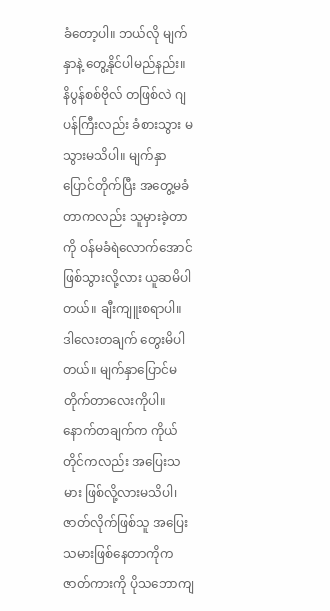ခံတော့ပါ။ ဘယ်လို မျက်နှာနဲ့ တွေ့နိုင်ပါမည်နည်း။ နိပွန်စစ်ဗိုလ် တဖြစ်လဲ ဂျပန်ကြီးလည်း ခံစားသွား မသွားမသိပါ။ မျက်နှာပြောင်တိုက်ပြီး အတွေ့မခံတာကလည်း သူမှားခဲ့တာကို ဝန်မခံရဲလောက်အောင် ဖြစ်သွားလို့လား ယူဆမိပါတယ်။ ချီးကျူးစရာပါ။ ဒါလေးတချက် တွေးမိပါတယ်။ မျက်နှာပြောင်မတိုက်တာလေးကိုပါ။ နောက်တချက်က ကိုယ်တိုင်ကလည်း အပြေးသမား ဖြစ်လို့လားမသိပါ၊ ဇာတ်လိုက်ဖြစ်သူ အပြေးသမားဖြစ်နေတာကိုက ဇာတ်ကားကို ပိုသဘောကျ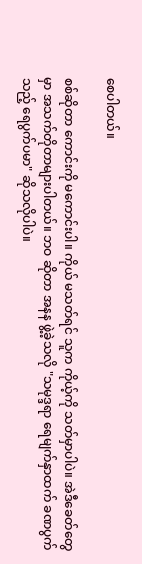စေပါတယ်။

စစ်ဆိုတာ ကောင်းကို မကောင်းပါ။ ကိုယ် မသတ်ရင် သူက ကိုယ့်ကို သတ်မှာပါပဲ။ အဲဒီခေတ်တွေမှာ အသက်တိုတာများပါတယ်။ ဘဝ ဆိုတာ အနန ဖွဲ့ခဲ့သလို "သမုဒ္ဒရာ ရေမျက်နှာထက် ခဏပွက်သည့် ရေပွက်ပမာ" ဆိုသလိုပါပဲ။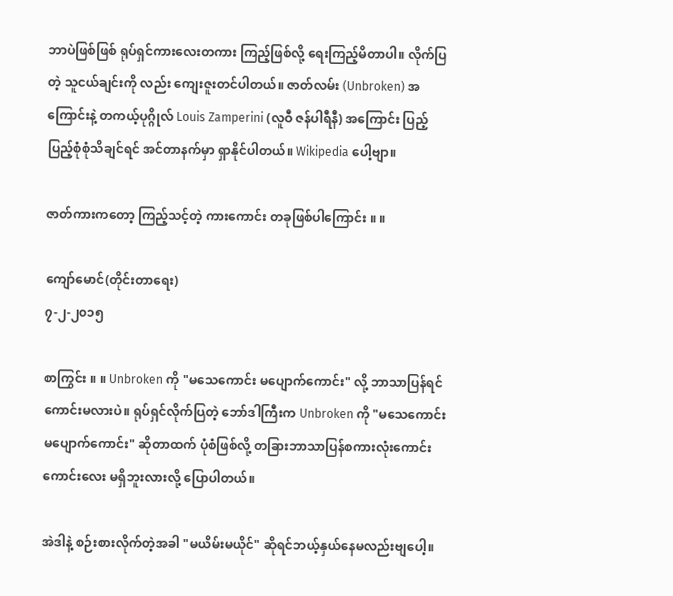ဘာပဲဖြစ်ဖြစ် ရုပ်ရှင်ကားလေးတကား ကြည့်ဖြစ်လို့ ရေးကြည့်မိတာပါ။ လိုက်ပြတဲ့ သူငယ်ချင်းကို လည်း ကျေးဇူးတင်ပါတယ်။ ဇာတ်လမ်း (Unbroken) အကြောင်းနဲ့ တကယ့်ပုဂ္ဂိုလ် Louis Zamperini (လူဝီ ဇန်ပါရီနီ) အကြောင်း ပြည့်ပြည့်စုံစုံသိချင်ရင် အင်တာနက်မှာ ရှာနိုင်ပါတယ်။ Wikipedia ပေါ့ဗျာ။

ဇာတ်ကားကတော့ ကြည့်သင့်တဲ့ ကားကောင်း တခုဖြစ်ပါကြောင်း ။ ။

ကျော်မောင်(တိုင်းတာရေး)
၇-၂-၂၀၁၅

စာကြွင်း ။ ။ Unbroken ကို "မသေကောင်း မပျောက်ကောင်း" လို့ ဘာသာပြန်ရင် ကောင်းမလားပဲ။ ရုပ်ရှင်လိုက်ပြတဲ့ ဘော်ဒါကြီးက Unbroken ကို "မသေကောင်း မပျောက်ကောင်း" ဆိုတာထက် ပုံစံဖြစ်လို့ တခြားဘာသာပြန်စကားလုံးကောင်းကောင်းလေး မရှိဘူးလားလို့ ပြောပါတယ်။

အဲဒါနဲ့ စဉ်းစားလိုက်တဲ့အခါ "မယိမ်းမယိုင်" ဆိုရင်ဘယ့်နှယ်နေမလည်းဗျပေါ့။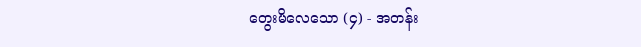တွေးမိလေသော (၄) - အတန်း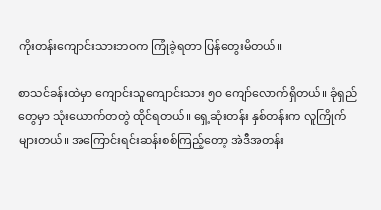ကိုးတန်းကျောင်းသားဘဝက ကြုံခဲ့ရတာ ပြန်တွေးမိတယ်။

စာသင်ခန်းထဲမှာ ကျောင်းသူကျောင်းသား ၅၀ ကျော်လောက်ရှိတယ်။ ခုံရှည်တွေမှာ သုံးယောက်တတွဲ ထိုင်ရတယ်။ ရှေ့ဆုံးတန်း နှစ်တန်းက လူကြိုက်များတယ်။ အကြောင်းရင်းဆန်းစစ်ကြည့်တော့ အဲဒီအတန်း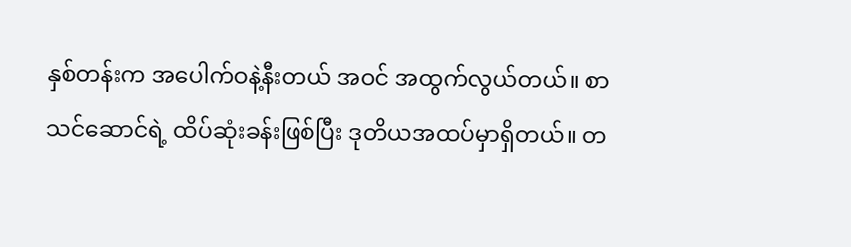နှစ်တန်းက အပေါက်ဝနဲ့နီးတယ် အဝင် အထွက်လွယ်တယ်။ စာသင်ဆောင်ရဲ့ ထိပ်ဆုံးခန်းဖြစ်ပြီး ဒုတိယအထပ်မှာရှိတယ်။ တ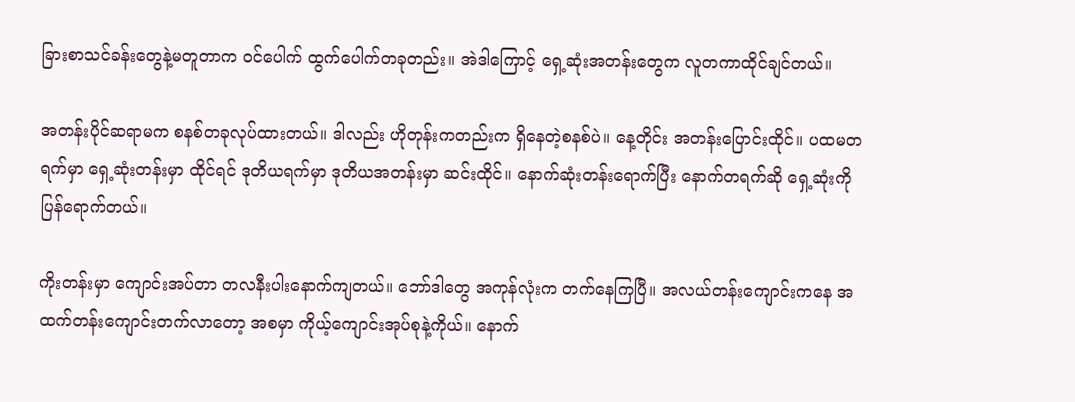ခြားစာသင်ခန်းတွေနဲ့မတူတာက ဝင်ပေါက် ထွက်ပေါက်တခုတည်း။ အဲဒါကြောင့် ရှေ့ဆုံးအတန်းတွေက လူတကာထိုင်ချင်တယ်။

အတန်းပိုင်ဆရာမက စနစ်တခုလုပ်ထားတယ်။ ဒါလည်း ဟိုတုန်းကတည်းက ရှိနေတဲ့စနစ်ပဲ။ နေ့တိုင်း အတန်းပြောင်းထိုင်။ ပထမတရက်မှာ ရှေ့ဆုံးတန်းမှာ ထိုင်ရင် ဒုတိယရက်မှာ ဒုတိယအတန်းမှာ ဆင်းထိုင်။ နောက်ဆုံးတန်းရောက်ပြီး နောက်တရက်ဆို ရှေ့ဆုံးကိုပြန်ရောက်တယ်။

ကိုးတန်းမှာ ကျောင်းအပ်တာ တလနီးပါးနောက်ကျတယ်။ ဘော်ဒါတွေ အကုန်လုံးက တက်နေကြပြီ။ အလယ်တန်းကျောင်းကနေ အထက်တန်းကျောင်းတက်လာတော့ အစမှာ ကိုယ့်ကျောင်းအုပ်စုနဲ့ကိုယ်။ နောက်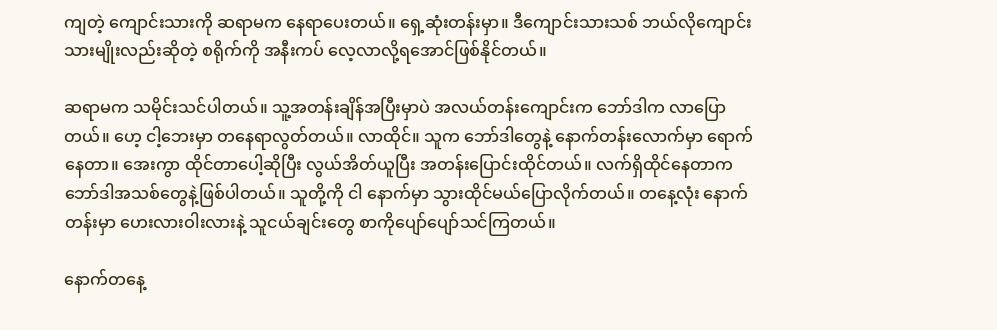ကျတဲ့ ကျောင်းသားကို ဆရာမက နေရာပေးတယ်။ ရှေ့ဆုံးတန်းမှာ။ ဒီကျောင်းသားသစ် ဘယ်လိုကျောင်းသားမျိုးလည်းဆိုတဲ့ စရိုက်ကို အနီးကပ် လေ့လာလို့ရအောင်ဖြစ်နိုင်တယ်။

ဆရာမက သမိုင်းသင်ပါတယ်။ သူ့အတန်းချိန်အပြီးမှာပဲ အလယ်တန်းကျောင်းက ဘော်ဒါက လာပြောတယ်။ ဟေ့ ငါ့ဘေးမှာ တနေရာလွတ်တယ်။ လာထိုင်။ သူက ဘော်ဒါတွေနဲ့ နောက်တန်းလောက်မှာ ရောက်နေတာ။ အေးကွာ ထိုင်တာပေါ့ဆိုပြီး လွယ်အိတ်ယူပြီး အတန်းပြောင်းထိုင်တယ်။ လက်ရှိထိုင်နေတာက ဘော်ဒါအသစ်တွေနဲ့ဖြစ်ပါတယ်။ သူတို့ကို ငါ နောက်မှာ သွားထိုင်မယ်ပြောလိုက်တယ်။ တနေ့လုံး နောက်တန်းမှာ ဟေးလားဝါးလားနဲ့ သူငယ်ချင်းတွေ စာကိုပျော်ပျော်သင်ကြတယ်။

နောက်တနေ့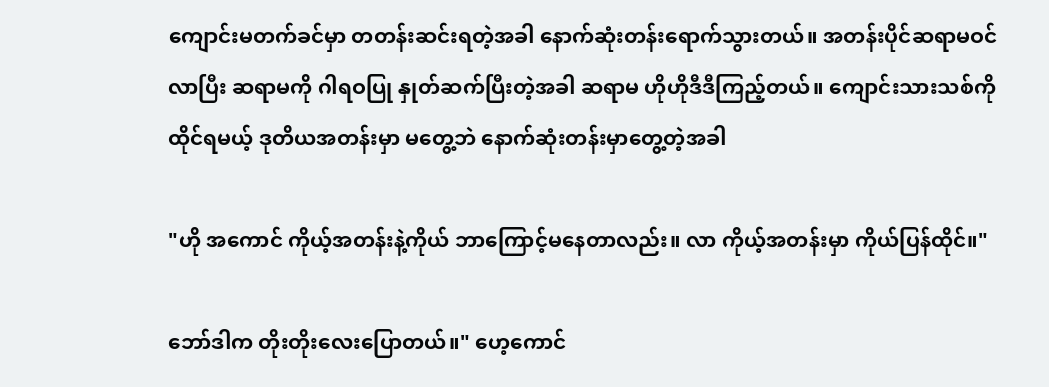ကျောင်းမတက်ခင်မှာ တတန်းဆင်းရတဲ့အခါ နောက်ဆုံးတန်းရောက်သွားတယ်။ အတန်းပိုင်ဆရာမဝင်လာပြီး ဆရာမကို ဂါရဝပြု နှုတ်ဆက်ပြီးတဲ့အခါ ဆရာမ ဟိုဟိုဒီဒီကြည့်တယ်။ ကျောင်းသားသစ်ကို ထိုင်ရမယ့် ဒုတိယအတန်းမှာ မတွေ့ဘဲ နောက်ဆုံးတန်းမှာတွေ့တဲ့အခါ

"ဟို အကောင် ကိုယ့်အတန်းနဲ့ကိုယ် ဘာကြောင့်မနေတာလည်း။ လာ ကိုယ့်အတန်းမှာ ကိုယ်ပြန်ထိုင်။"

ဘော်ဒါက တိုးတိုးလေးပြောတယ်။" ဟေ့ကောင်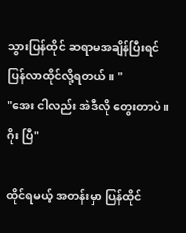သွားပြန်ထိုင် ဆရာမအချိန်ပြီးရင် ပြန်လာထိုင်လို့ရတယ်။ "
"အေး ငါလည်း အဲဒီလို တွေးတာပဲ။ ဂိုး ပြီ"

ထိုင်ရမယ့် အတန်းမှာ ပြန်ထိုင်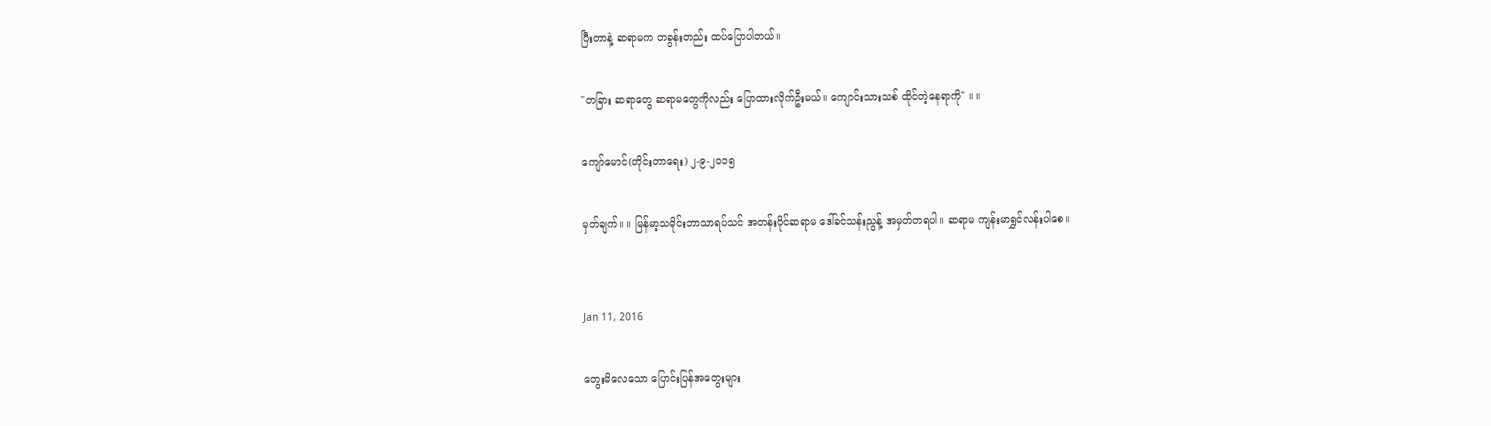ပြီးတာနဲ့ ဆရာမက တခွန်းတည်း ထပ်ပြောပါတယ်။

"တခြား ဆရာတွေ ဆရာမတွေကိုလည်း ပြောထားလိုက်ဦးမယ်။ ကျောင်းသားသစ် ထိုင်တဲ့နေရာကို" ။ ။

ကျော်မောင်(တိုင်းတာရေး) ၂-၉-၂၀၁၅

မှတ်ချက်။ ။ မြန်မာ့သမိုင်းဘာသာရပ်သင် အတန်းပိုင်ဆရာမ ဒေါ်ခင်သန်းညွန့် အမှတ်တရပါ။ ဆရာမ ကျန်းမာရွှင်လန်းပါစေ။


Jan 11, 2016

တွေးမိလေသော ပြောင်းပြန်အတွေးများ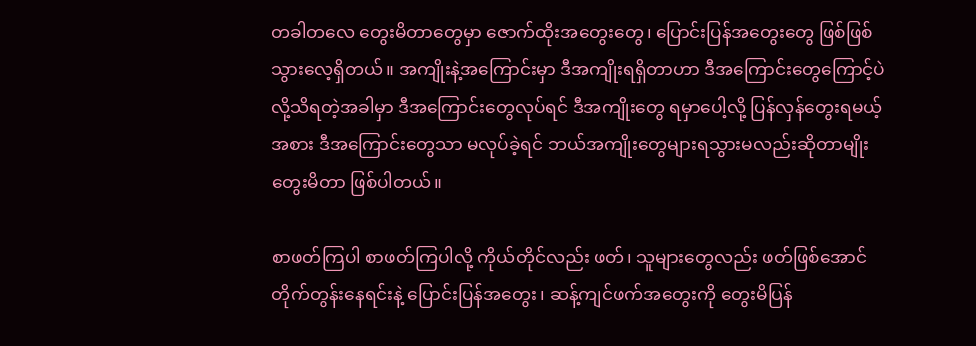တခါတလေ တွေးမိတာတွေမှာ ဇောက်ထိုးအတွေးတွေ၊ ပြောင်းပြန်အတွေးတွေ ဖြစ်ဖြစ်သွားလေ့ရှိတယ်။ အကျိုးနဲ့အကြောင်းမှာ ဒီအကျိုးရရှိတာဟာ ဒီအကြောင်းတွေကြောင့်ပဲလို့သိရတဲ့အခါမှာ ဒီအကြောင်းတွေလုပ်ရင် ဒီအကျိုးတွေ ရမှာပေါ့လို့ ပြန်လှန်တွေးရမယ့်အစား ဒီအကြောင်းတွေသာ မလုပ်ခဲ့ရင် ဘယ်အကျိုးတွေများရသွားမလည်းဆိုတာမျိုး တွေးမိတာ ဖြစ်ပါတယ်။

စာဖတ်ကြပါ စာဖတ်ကြပါလို့ ကိုယ်တိုင်လည်း ဖတ်၊ သူများတွေလည်း ဖတ်ဖြစ်အောင်တိုက်တွန်းနေရင်းနဲ့ ပြောင်းပြန်အတွေး၊ ဆန့်ကျင်ဖက်အတွေးကို တွေးမိပြန်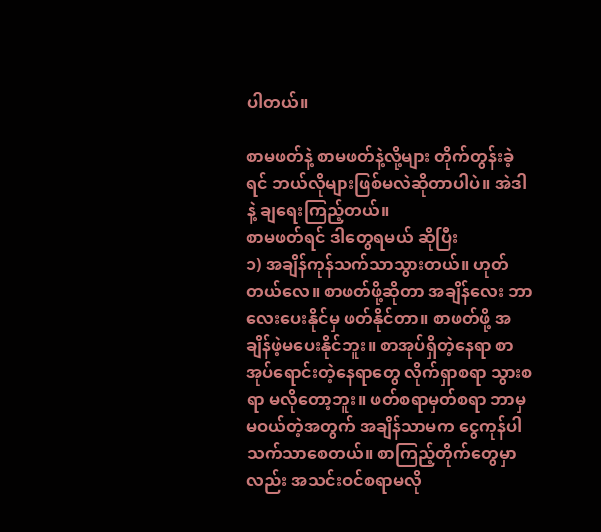ပါတယ်။

စာမဖတ်နဲ့ စာမဖတ်နဲ့လို့များ တိုက်တွန်းခဲ့ရင် ဘယ်လိုများဖြစ်မလဲဆိုတာပါပဲ။ အဲဒါနဲ့ ချရေးကြည့်တယ်။
စာမဖတ်ရင် ဒါတွေရမယ် ဆိုပြီး
၁) အချိန်ကုန်သက်သာသွားတယ်။ ဟုတ်တယ်လေ။ စာဖတ်ဖို့ဆိုတာ အချိန်လေး ဘာလေးပေးနိုင်မှ ဖတ်နိုင်တာ။ စာဖတ်ဖို့ အချိန်ဖဲ့မပေးနိုင်ဘူး။ စာအုပ်ရှိတဲ့နေရာ စာအုပ်ရောင်းတဲ့နေရာတွေ လိုက်ရှာစရာ သွားစရာ မလိုတော့ဘူး။ ဖတ်စရာမှတ်စရာ ဘာမှ မဝယ်တဲ့အတွက် အချိန်သာမက ငွေကုန်ပါသက်သာစေတယ်။ စာကြည့်တိုက်တွေမှာလည်း အသင်းဝင်စရာမလို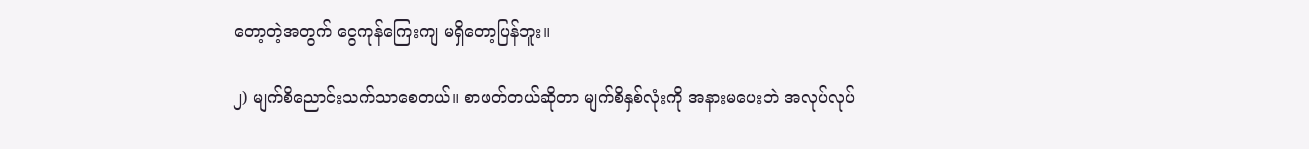တော့တဲ့အတွက် ငွေကုန်ကြေးကျ မရှိတော့ပြန်ဘူး။

၂) မျက်စိညောင်းသက်သာစေတယ်။ စာဖတ်တယ်ဆိုတာ မျက်စိနှစ်လုံးကို အနားမပေးဘဲ အလုပ်လုပ်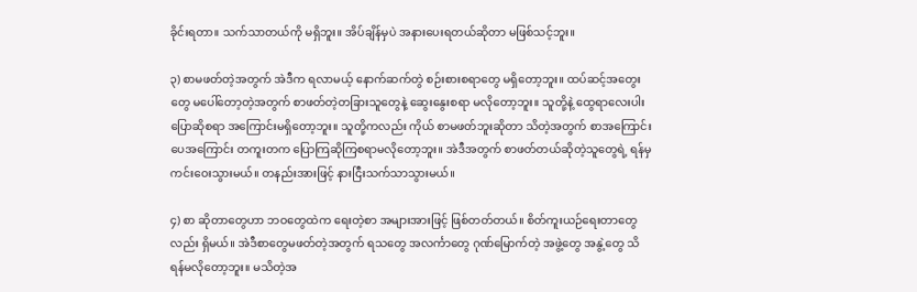ခိုင်းရတာ။ သက်သာတယ်ကို မရှိဘူး။ အိပ်ချိန်မှပဲ အနားပေးရတယ်ဆိုတာ မဖြစ်သင့်ဘူး။

၃) စာမဖတ်တဲ့အတွက် အဲဒီက ရလာမယ့် နောက်ဆက်တွဲ စဉ်းစားစရာတွေ မရှိတော့ဘူး။ ထပ်ဆင့်အတွေးတွေ မပေါ်တော့တဲ့အတွက် စာဖတ်တဲ့တခြားသူတွေနဲ့ ဆွေးနွေးစရာ မလိုတော့ဘူး။ သူတို့နဲ့ ထွေရာလေးပါး ပြောဆိုစရာ အကြောင်းမရှိတော့ဘူး။ သူတို့ကလည်း ကိုယ် စာမဖတ်ဘူးဆိုတာ သိတဲ့အတွက် စာအကြောင်းပေအကြောင်း တကူးတက ပြောကြဆိုကြစရာမလိုတော့ဘူး။ အဲဒီအတွက် စာဖတ်တယ်ဆိုတဲ့သူတွေရဲ့ ရန်မှ ကင်းဝေးသွားမယ်။ တနည်းအားဖြင့် နားငြီးသက်သာသွားမယ်။

၄) စာ ဆိုတာတွေဟာ ဘဝတွေထဲက ရေးတဲ့စာ အများအားဖြင့် ဖြစ်တတ်တယ်။ စိတ်ကူးယဉ်ရေးတာတွေလည်း ရှိမယ်။ အဲဒီစာတွေမဖတ်တဲ့အတွက် ရသတွေ အလင်္ကာတွေ ဂုဏ်မြောက်တဲ့ အဖွဲ့တွေ အနွဲ့တွေ သိရန်မလိုတော့ဘူး။ မသိတဲ့အ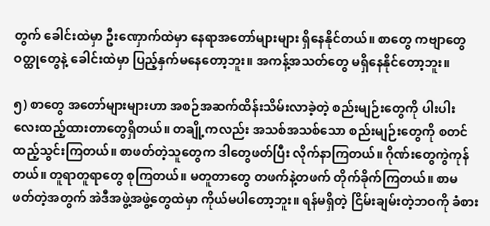တွက် ခေါင်းထဲမှာ ဦးဏှောက်ထဲမှာ နေရာအတော်များများ ရှိနေနိုင်တယ်။ စာတွေ ကဗျာတွေ ဝတ္ထုတွေနဲ့ ခေါင်းထဲမှာ ပြည့်နှက်မနေတော့ဘူး။ အကန့်အသတ်တွေ မရှိနေနိုင်တော့ဘူး။

၅) စာတွေ အတော်များများဟာ အစဉ်အဆက်ထိန်းသိမ်းလာခဲ့တဲ့ စည်းမျဉ်းတွေကို ပါးပါးလေးထည့်ထားတာတွေရှိတယ်။ တချို့ကလည်း အသစ်အသစ်သော စည်းမျဉ်းတွေကို စတင်ထည့်သွင်းကြတယ်။ စာဖတ်တဲ့သူတွေက ဒါတွေဖတ်ပြီး လိုက်နာကြတယ်။ ဂိုဏ်းတွေကွဲကုန်တယ်။ တူရာတူရာတွေ စုကြတယ်။ မတူတာတွေ တဖက်နဲ့တဖက် တိုက်ခိုက်ကြတယ်။ စာမဖတ်တဲ့အတွက် အဲဒီအဖွဲ့အဖွဲ့တွေထဲမှာ ကိုယ်မပါတော့ဘူး။ ရန်မရှိတဲ့ ငြိမ်းချမ်းတဲ့ဘဝကို ခံစား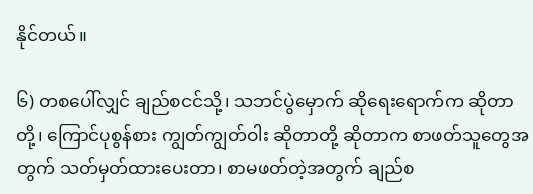နိုင်တယ်။

၆) တစပေါ်လျှင် ချည်စငင်သို့၊ သဘင်ပွဲမှောက် ဆိုရေးရောက်က ဆိုတာတို့၊ ကြောင်ပုစွန်စား ကျွတ်ကျွတ်ဝါး ဆိုတာတို့ ဆိုတာက စာဖတ်သူတွေအတွက် သတ်မှတ်ထားပေးတာ၊ စာမဖတ်တဲ့အတွက် ချည်စ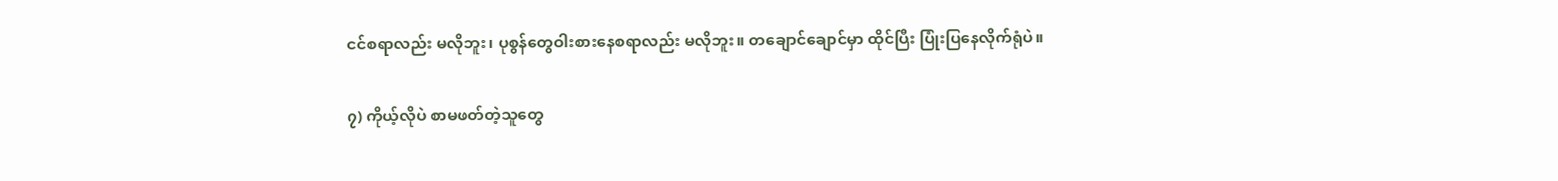ငင်စရာလည်း မလိုဘူး၊ ပုစွန်တွေဝါးစားနေစရာလည်း မလိုဘူး။ တချောင်ချောင်မှာ ထိုင်ပြီး ပြုံးပြနေလိုက်ရုံပဲ။

၇) ကိုယ့်လိုပဲ စာမဖတ်တဲ့သူတွေ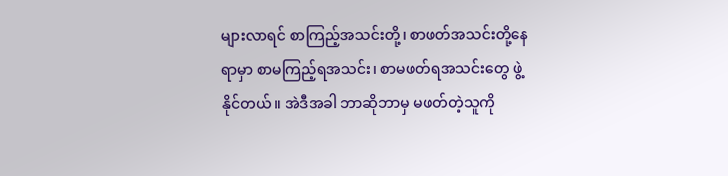များလာရင် စာကြည့်အသင်းတို့၊ စာဖတ်အသင်းတို့နေရာမှာ စာမကြည့်ရအသင်း၊ စာမဖတ်ရအသင်းတွေ ဖွဲ့နိုင်တယ်။ အဲဒီအခါ ဘာဆိုဘာမှ မဖတ်တဲ့သူကို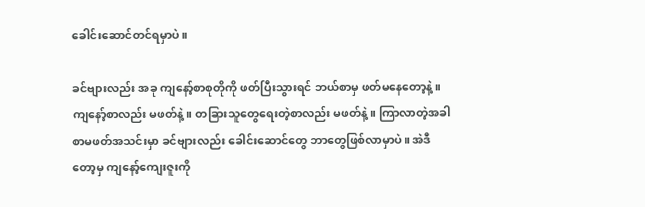ခေါင်းဆောင်တင်ရမှာပဲ။

ခင်ဗျားလည်း အခု ကျနော့်စာစုတိုကို ဖတ်ပြီးသွားရင် ဘယ်စာမှ ဖတ်မနေတော့နဲ့။ ကျနော့်စာလည်း မဖတ်နဲ့။ တခြားသူတွေရေးတဲ့စာလည်း မဖတ်နဲ့။ ကြာလာတဲ့အခါ စာမဖတ်အသင်းမှာ ခင်ဗျားလည်း ခေါင်းဆောင်တွေ ဘာတွေဖြစ်လာမှာပဲ။ အဲဒီတော့မှ ကျနော့်ကျေးဇူးကို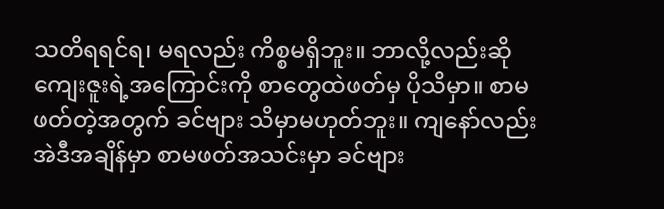သတိရရင်ရ၊ မရလည်း ကိစ္စမရှိဘူး။ ဘာလို့လည်းဆို ကျေးဇူးရဲ့အကြောင်းကို စာတွေထဲဖတ်မှ ပိုသိမှာ။ စာမဖတ်တဲ့အတွက် ခင်ဗျား သိမှာမဟုတ်ဘူး။ ကျနော်လည်း အဲဒီအချိန်မှာ စာမဖတ်အသင်းမှာ ခင်ဗျား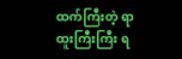ထက်ကြီးတဲ့ ရာထူးကြီးကြီး ရ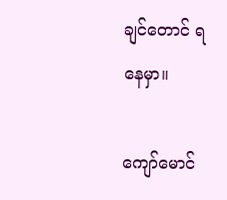ချင်တောင် ရနေမှာ။

ကျော်မောင်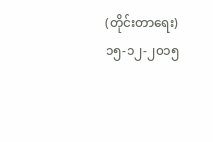(တိုင်းတာရေး)
၁၅-၁၂-၂၀၁၅